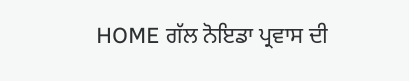HOME ਗੱਲ ਨੋਇਡਾ ਪ੍ਰਵਾਸ ਦੀ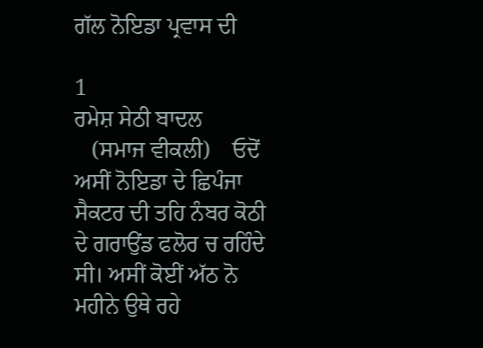ਗੱਲ ਨੋਇਡਾ ਪ੍ਰਵਾਸ ਦੀ

1
ਰਮੇਸ਼ ਸੇਠੀ ਬਾਦਲ
   (ਸਮਾਜ ਵੀਕਲੀ)    ਓਦੋਂ ਅਸੀਂ ਨੋਇਡਾ ਦੇ ਛਿਪੰਜਾ ਸੈਕਟਰ ਦੀ ਤਹਿ ਨੰਬਰ ਕੋਠੀ ਦੇ ਗਰਾਉਂਡ ਫਲੋਰ ਚ ਰਹਿੰਦੇ ਸੀ। ਅਸੀਂ ਕੋਈਂ ਅੱਠ ਨੋ ਮਹੀਨੇ ਉਥੇ ਰਹੇ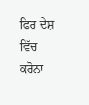ਫਿਰ ਦੇਸ਼ ਵਿੱਚ ਕਰੋਨਾ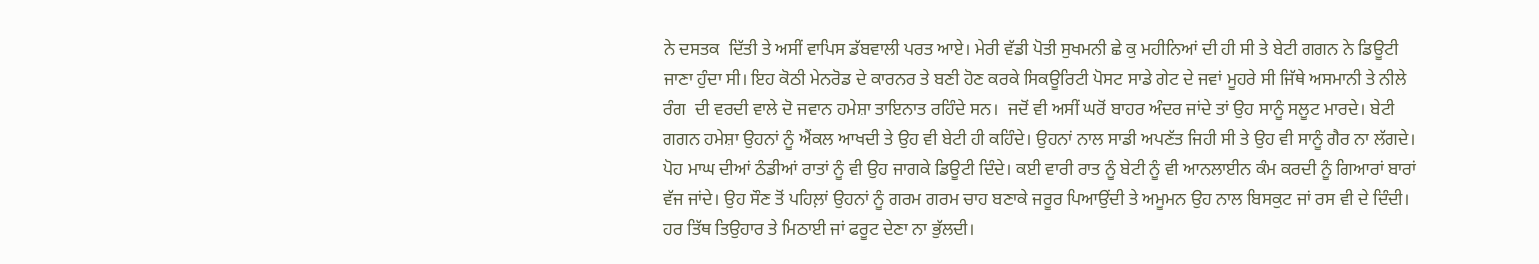ਨੇ ਦਸਤਕ  ਦਿੱਤੀ ਤੇ ਅਸੀਂ ਵਾਪਿਸ ਡੱਬਵਾਲੀ ਪਰਤ ਆਏ। ਮੇਰੀ ਵੱਡੀ ਪੋਤੀ ਸੁਖਮਨੀ ਛੇ ਕੁ ਮਹੀਨਿਆਂ ਦੀ ਹੀ ਸੀ ਤੇ ਬੇਟੀ ਗਗਨ ਨੇ ਡਿਊਟੀ ਜਾਣਾ ਹੁੰਦਾ ਸੀ। ਇਹ ਕੋਠੀ ਮੇਨਰੋਡ ਦੇ ਕਾਰਨਰ ਤੇ ਬਣੀ ਹੋਣ ਕਰਕੇ ਸਿਕਊਰਿਟੀ ਪੋਸਟ ਸਾਡੇ ਗੇਟ ਦੇ ਜਵਾਂ ਮੂਹਰੇ ਸੀ ਜਿੱਥੇ ਅਸਮਾਨੀ ਤੇ ਨੀਲੇ ਰੰਗ  ਦੀ ਵਰਦੀ ਵਾਲੇ ਦੋ ਜਵਾਨ ਹਮੇਸ਼ਾ ਤਾਇਨਾਤ ਰਹਿੰਦੇ ਸਨ।  ਜਦੋਂ ਵੀ ਅਸੀਂ ਘਰੋਂ ਬਾਹਰ ਅੰਦਰ ਜਾਂਦੇ ਤਾਂ ਉਹ ਸਾਨੂੰ ਸਲੂਟ ਮਾਰਦੇ। ਬੇਟੀ ਗਗਨ ਹਮੇਸ਼ਾ ਉਹਨਾਂ ਨੂੰ ਐਂਕਲ ਆਖਦੀ ਤੇ ਉਹ ਵੀ ਬੇਟੀ ਹੀ ਕਹਿੰਦੇ। ਉਹਨਾਂ ਨਾਲ ਸਾਡੀ ਅਪਣੱਤ ਜਿਹੀ ਸੀ ਤੇ ਉਹ ਵੀ ਸਾਨੂੰ ਗੈਰ ਨਾ ਲੱਗਦੇ। ਪੋਹ ਮਾਘ ਦੀਆਂ ਠੰਡੀਆਂ ਰਾਤਾਂ ਨੂੰ ਵੀ ਉਹ ਜਾਗਕੇ ਡਿਊਟੀ ਦਿੰਦੇ। ਕਈ ਵਾਰੀ ਰਾਤ ਨੂੰ ਬੇਟੀ ਨੂੰ ਵੀ ਆਨਲਾਈਨ ਕੰਮ ਕਰਦੀ ਨੂੰ ਗਿਆਰਾਂ ਬਾਰਾਂ ਵੱਜ ਜਾਂਦੇ। ਉਹ ਸੌਣ ਤੋਂ ਪਹਿਲ਼ਾਂ ਉਹਨਾਂ ਨੂੰ ਗਰਮ ਗਰਮ ਚਾਹ ਬਣਾਕੇ ਜਰੂਰ ਪਿਆਉਂਦੀ ਤੇ ਅਮੂਮਨ ਉਹ ਨਾਲ ਬਿਸਕੁਟ ਜਾਂ ਰਸ ਵੀ ਦੇ ਦਿੰਦੀ। ਹਰ ਤਿੱਥ ਤਿਉਹਾਰ ਤੇ ਮਿਠਾਈ ਜਾਂ ਫਰੂਟ ਦੇਣਾ ਨਾ ਭੁੱਲਦੀ।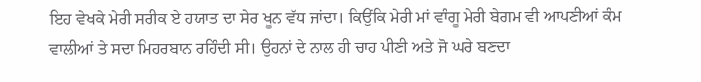ਇਹ ਵੇਖਕੇ ਮੇਰੀ ਸਰੀਕ ਏ ਹਯਾਤ ਦਾ ਸੇਰ ਖੂਨ ਵੱਧ ਜਾਂਦਾ। ਕਿਉਂਕਿ ਮੇਰੀ ਮਾਂ ਵਾੰਗੂ ਮੇਰੀ ਬੇਗਮ ਵੀ ਆਪਣੀਆਂ ਕੰਮ ਵਾਲੀਆਂ ਤੇ ਸਦਾ ਮਿਹਰਬਾਨ ਰਹਿੰਦੀ ਸੀ। ਉਹਨਾਂ ਦੇ ਨਾਲ ਹੀ ਚਾਹ ਪੀਣੀ ਅਤੇ ਜੋ ਘਰੇ ਬਣਦਾ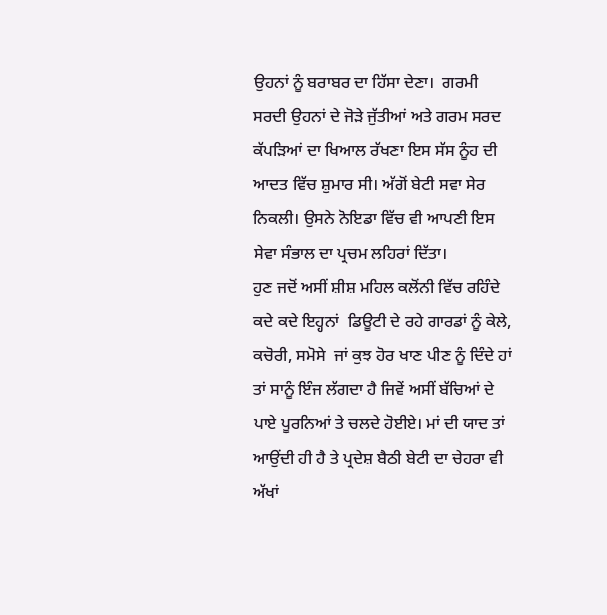ਉਹਨਾਂ ਨੂੰ ਬਰਾਬਰ ਦਾ ਹਿੱਸਾ ਦੇਣਾ।  ਗਰਮੀ ਸਰਦੀ ਉਹਨਾਂ ਦੇ ਜੋੜੇ ਜੁੱਤੀਆਂ ਅਤੇ ਗਰਮ ਸਰਦ ਕੱਪੜਿਆਂ ਦਾ ਖਿਆਲ ਰੱਖਣਾ ਇਸ ਸੱਸ ਨੂੰਹ ਦੀ ਆਦਤ ਵਿੱਚ ਸ਼ੁਮਾਰ ਸੀ। ਅੱਗੋਂ ਬੇਟੀ ਸਵਾ ਸੇਰ ਨਿਕਲੀ। ਉਸਨੇ ਨੋਇਡਾ ਵਿੱਚ ਵੀ ਆਪਣੀ ਇਸ ਸੇਵਾ ਸੰਭਾਲ ਦਾ ਪ੍ਰਚਮ ਲਹਿਰਾਂ ਦਿੱਤਾ।
ਹੁਣ ਜਦੋਂ ਅਸੀਂ ਸ਼ੀਸ਼ ਮਹਿਲ ਕਲੋਂਨੀ ਵਿੱਚ ਰਹਿੰਦੇ ਕਦੇ ਕਦੇ ਇਹ੍ਹਨਾਂ  ਡਿਊਟੀ ਦੇ ਰਹੇ ਗਾਰਡਾਂ ਨੂੰ ਕੇਲੇ, ਕਚੋਰੀ, ਸਮੋਸੇ  ਜਾਂ ਕੁਝ ਹੋਰ ਖਾਣ ਪੀਣ ਨੂੰ ਦਿੰਦੇ ਹਾਂ ਤਾਂ ਸਾਨੂੰ ਇੰਜ ਲੱਗਦਾ ਹੈ ਜਿਵੇਂ ਅਸੀਂ ਬੱਚਿਆਂ ਦੇ ਪਾਏ ਪੂਰਨਿਆਂ ਤੇ ਚਲਦੇ ਹੋਈਏ। ਮਾਂ ਦੀ ਯਾਦ ਤਾਂ ਆਉਂਦੀ ਹੀ ਹੈ ਤੇ ਪ੍ਰਦੇਸ਼ ਬੈਠੀ ਬੇਟੀ ਦਾ ਚੇਹਰਾ ਵੀ ਅੱਖਾਂ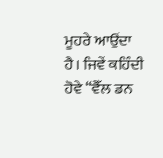ਮੂਹਰੇ ਆਉਂਦਾ ਹੈ। ਜਿਵੇਂ ਕਹਿੰਦੀ ਹੋਵੇ “ਵੈੱਲ ਡਨ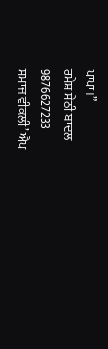ਪਾਪਾ।”
ਰਮੇਸ਼ ਸੇਠੀ ਬਾਦਲ
9876627233
ਸਮਾਜ ਵੀਕਲੀ’ ਐਪ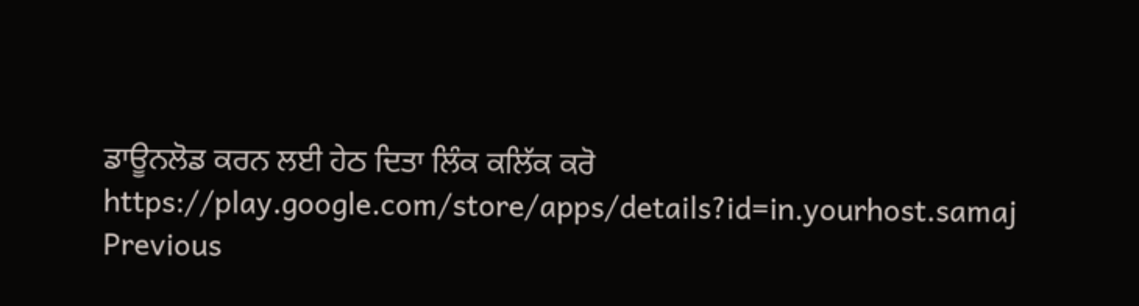ਡਾਊਨਲੋਡ ਕਰਨ ਲਈ ਹੇਠ ਦਿਤਾ ਲਿੰਕ ਕਲਿੱਕ ਕਰੋ
https://play.google.com/store/apps/details?id=in.yourhost.samaj
Previous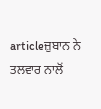articleਜ਼ੁਬਾਨ ਨੇ ਤਲਵਾਰ ਨਾਲੋਂ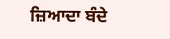ਜ਼ਿਆਦਾ ਬੰਦੇ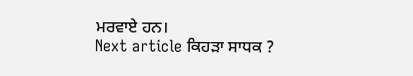ਮਰਵਾਏ ਹਨ।
Next article ਕਿਹੜਾ ਸਾਧਕ ?